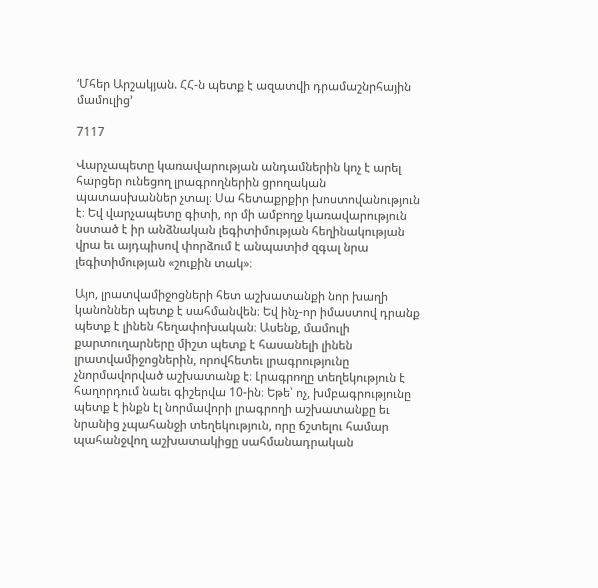‘Մհեր Արշակյան. ՀՀ-ն պետք է ազատվի դրամաշնրհային մամուլից’

7117

Վարչապետը կառավարության անդամներին կոչ է արել հարցեր ունեցող լրագրողներին ցրողական պատասխաններ չտալ։ Սա հետաքրքիր խոստովանություն է։ Եվ վարչապետը գիտի, որ մի ամբողջ կառավարություն նստած է իր անձնական լեգիտիմության հեղինակության վրա եւ այդպիսով փորձում է անպատիժ զգալ նրա լեգիտիմության «շուքին տակ»։

Այո, լրատվամիջոցների հետ աշխատանքի նոր խաղի կանոններ պետք է սահմանվեն։ Եվ ինչ-որ իմաստով դրանք պետք է լինեն հեղափոխական։ Ասենք, մամուլի քարտուղարները միշտ պետք է հասանելի լինեն լրատվամիջոցներին, որովհետեւ լրագրությունը չնորմավորված աշխատանք է։ Լրագրողը տեղեկություն է հաղորդում նաեւ գիշերվա 10-ին։ Եթե՝ ոչ, խմբագրությունը պետք է ինքն էլ նորմավորի լրագրողի աշխատանքը եւ նրանից չպահանջի տեղեկություն, որը ճշտելու համար պահանջվող աշխատակիցը սահմանադրական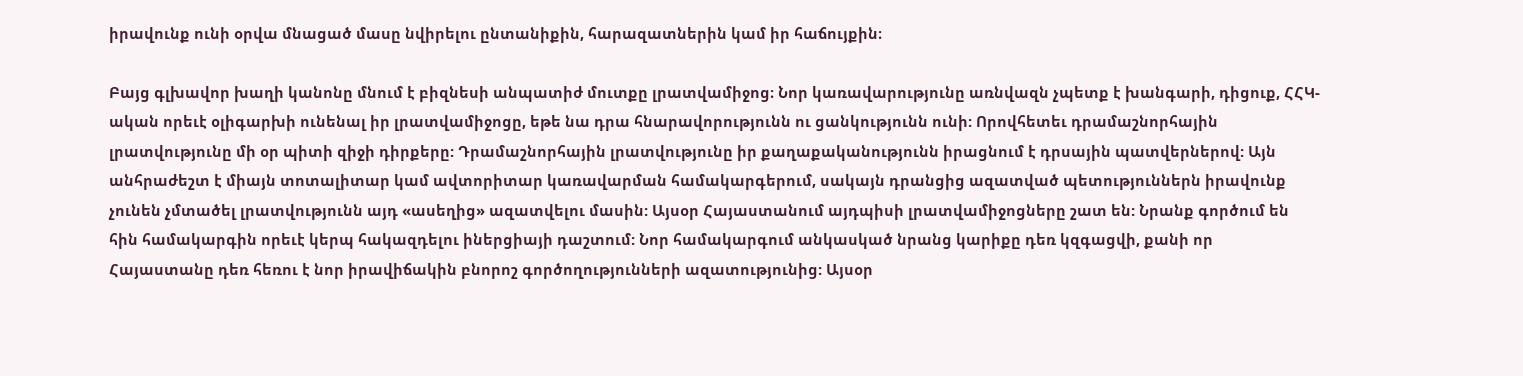իրավունք ունի օրվա մնացած մասը նվիրելու ընտանիքին, հարազատներին կամ իր հաճույքին։

Բայց գլխավոր խաղի կանոնը մնում է բիզնեսի անպատիժ մուտքը լրատվամիջոց։ Նոր կառավարությունը առնվազն չպետք է խանգարի, դիցուք, ՀՀԿ-ական որեւէ օլիգարխի ունենալ իր լրատվամիջոցը, եթե նա դրա հնարավորությունն ու ցանկությունն ունի: Որովհետեւ դրամաշնորհային լրատվությունը մի օր պիտի զիջի դիրքերը: Դրամաշնորհային լրատվությունը իր քաղաքականությունն իրացնում է դրսային պատվերներով: Այն անհրաժեշտ է միայն տոտալիտար կամ ավտորիտար կառավարման համակարգերում, սակայն դրանցից ազատված պետություններն իրավունք չունեն չմտածել լրատվությունն այդ «ասեղից» ազատվելու մասին: Այսօր Հայաստանում այդպիսի լրատվամիջոցները շատ են: Նրանք գործում են հին համակարգին որեւէ կերպ հակազդելու իներցիայի դաշտում: Նոր համակարգում անկասկած նրանց կարիքը դեռ կզգացվի, քանի որ Հայաստանը դեռ հեռու է նոր իրավիճակին բնորոշ գործողությունների ազատությունից: Այսօր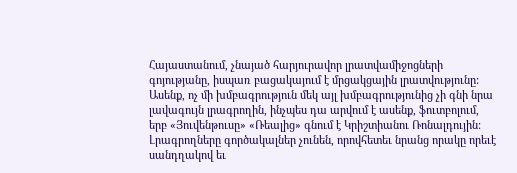Հայաստանում, չնայած հարյուրավոր լրատվամիջոցների գոյությանը, իսպառ բացակայում է մրցակցային լրատվությունը: Ասենք, ոչ մի խմբագրություն մեկ այլ խմբագրությունից չի գնի նրա լավագույն լրագրողին, ինչպես դա արվում է ասենք, ֆուտբոլում, երբ «Յուվենթուսը» «Ռեալից» գնում է Կրիշտիանու Ռոնալդույին: Լրագրողները գործակալներ չունեն, որովհետեւ նրանց որակը որեւէ սանդղակով եւ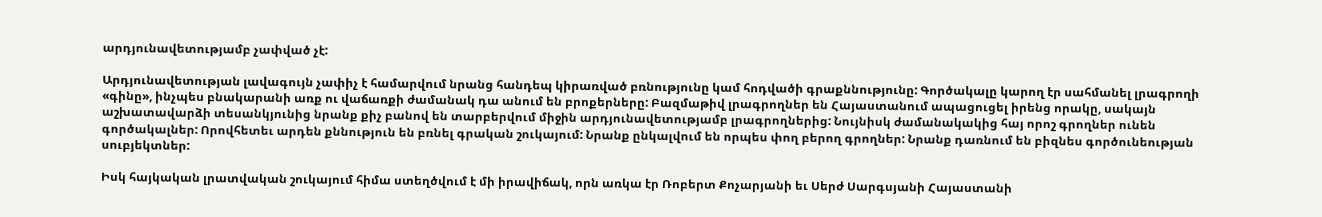արդյունավետությամբ չափված չէ:

Արդյունավետության լավագույն չափիչ է համարվում նրանց հանդեպ կիրառված բռնությունը կամ հոդվածի գրաքննությունը: Գործակալը կարող էր սահմանել լրագրողի «գինը», ինչպես բնակարանի առք ու վաճառքի ժամանակ դա անում են բրոքերները: Բազմաթիվ լրագրողներ են Հայաստանում ապացուցել իրենց որակը, սակայն աշխատավարձի տեսանկյունից նրանք քիչ բանով են տարբերվում միջին արդյունավետությամբ լրագրողներից: Նույնիսկ ժամանակակից հայ որոշ գրողներ ունեն գործակալներ: Որովհետեւ արդեն քննություն են բռնել գրական շուկայում: Նրանք ընկալվում են որպես փող բերող գրողներ: Նրանք դառնում են բիզնես գործունեության սուբյեկտներ:

Իսկ հայկական լրատվական շուկայում հիմա ստեղծվում է մի իրավիճակ, որն առկա էր Ռոբերտ Քոչարյանի եւ Սերժ Սարգսյանի Հայաստանի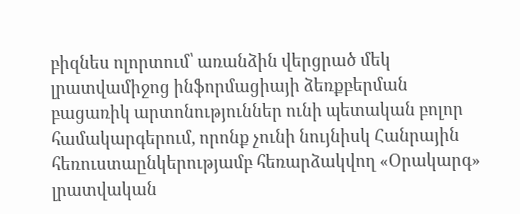բիզնես ոլորտում՝ առանձին վերցրած մեկ լրատվամիջոց ինֆորմացիայի ձեռքբերման բացառիկ արտոնություններ ունի պետական բոլոր համակարգերում, որոնք չունի նույնիսկ Հանրային հեռուստաընկերությամբ հեռարձակվող «Օրակարգ» լրատվական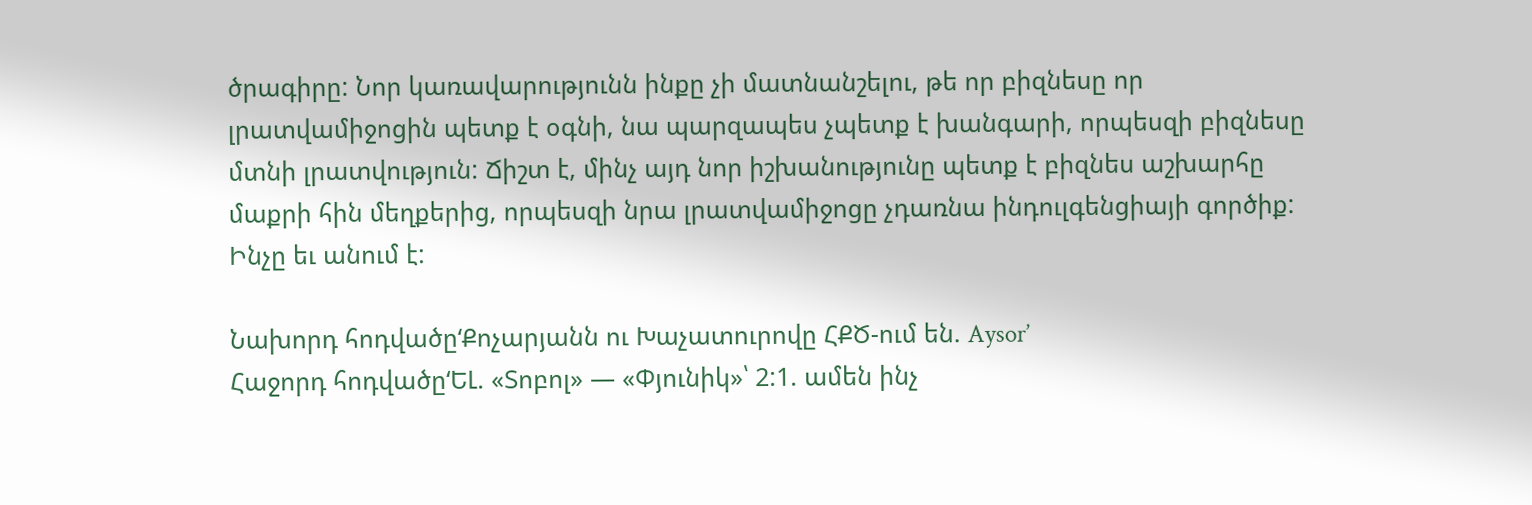ծրագիրը: Նոր կառավարությունն ինքը չի մատնանշելու, թե որ բիզնեսը որ լրատվամիջոցին պետք է օգնի, նա պարզապես չպետք է խանգարի, որպեսզի բիզնեսը մտնի լրատվություն: Ճիշտ է, մինչ այդ նոր իշխանությունը պետք է բիզնես աշխարհը մաքրի հին մեղքերից, որպեսզի նրա լրատվամիջոցը չդառնա ինդուլգենցիայի գործիք: Ինչը եւ անում է:

Նախորդ հոդվածը‘Քոչարյանն ու Խաչատուրովը ՀՔԾ-ում են. Aysor’
Հաջորդ հոդվածը‘ԵԼ. «Տոբոլ» — «Փյունիկ»՝ 2:1. ամեն ինչ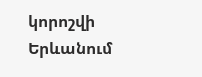կորոշվի Երևանում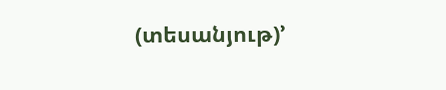(տեսանյութ)’